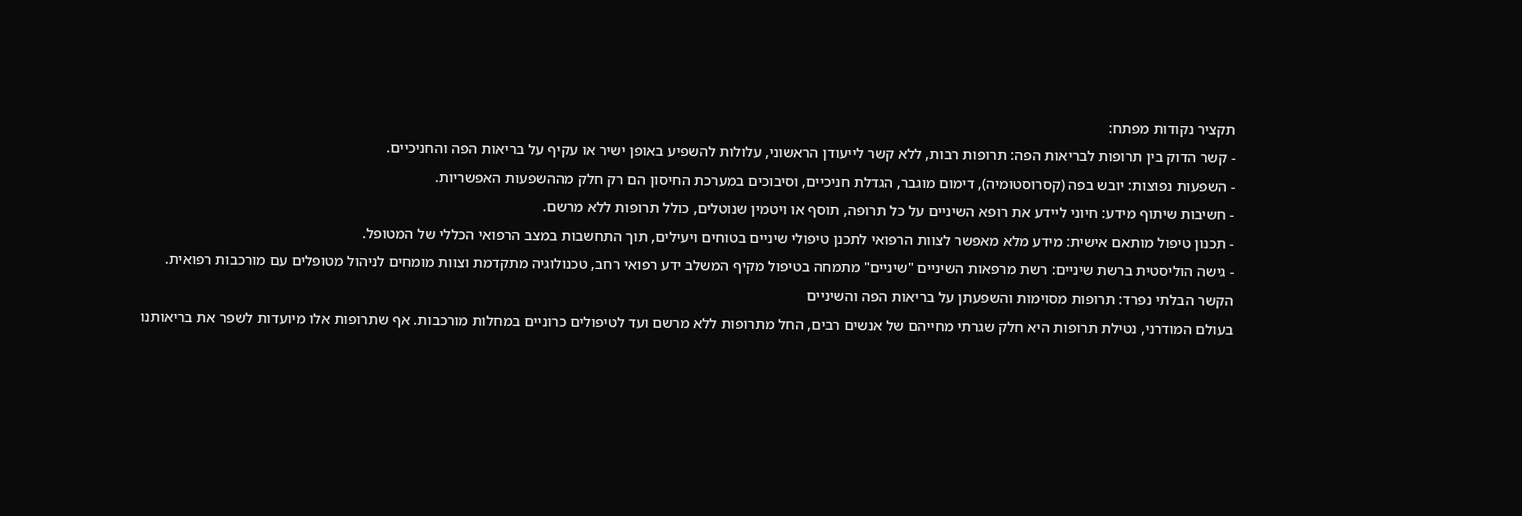תקציר נקודות מפתח:
- קשר הדוק בין תרופות לבריאות הפה: תרופות רבות, ללא קשר לייעודן הראשוני, עלולות להשפיע באופן ישיר או עקיף על בריאות הפה והחניכיים.
- השפעות נפוצות: יובש בפה (קסרוסטומיה), דימום מוגבר, הגדלת חניכיים, וסיבוכים במערכת החיסון הם רק חלק מההשפעות האפשריות.
- חשיבות שיתוף מידע: חיוני ליידע את רופא השיניים על כל תרופה, תוסף או ויטמין שנוטלים, כולל תרופות ללא מרשם.
- תכנון טיפול מותאם אישית: מידע מלא מאפשר לצוות הרפואי לתכנן טיפולי שיניים בטוחים ויעילים, תוך התחשבות במצב הרפואי הכללי של המטופל.
- גישה הוליסטית ברשת שיניים: רשת מרפאות השיניים "שיניים" מתמחה בטיפול מקיף המשלב ידע רפואי רחב, טכנולוגיה מתקדמת וצוות מומחים לניהול מטופלים עם מורכבות רפואית.
הקשר הבלתי נפרד: תרופות מסוימות והשפעתן על בריאות הפה והשיניים
בעולם המודרני, נטילת תרופות היא חלק שגרתי מחייהם של אנשים רבים, החל מתרופות ללא מרשם ועד לטיפולים כרוניים במחלות מורכבות. אף שתרופות אלו מיועדות לשפר את בריאותנו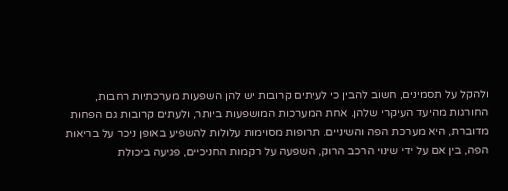ולהקל על תסמינים, חשוב להבין כי לעיתים קרובות יש להן השפעות מערכתיות רחבות, החורגות מהיעד העיקרי שלהן. אחת המערכות המושפעות ביותר, ולעתים קרובות גם הפחות מדוברת, היא מערכת הפה והשיניים. תרופות מסוימות עלולות להשפיע באופן ניכר על בריאות הפה, בין אם על ידי שינוי הרכב הרוק, השפעה על רקמות החניכיים, פגיעה ביכולת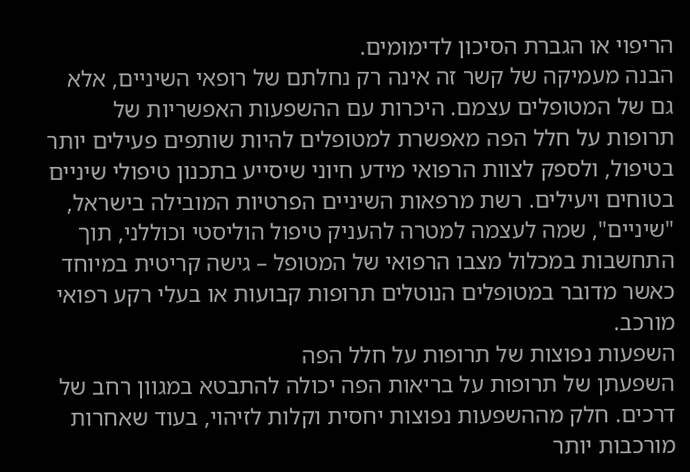הריפוי או הגברת הסיכון לדימומים.
הבנה מעמיקה של קשר זה אינה רק נחלתם של רופאי השיניים, אלא גם של המטופלים עצמם. היכרות עם ההשפעות האפשריות של תרופות על חלל הפה מאפשרת למטופלים להיות שותפים פעילים יותר בטיפול, ולספק לצוות הרפואי מידע חיוני שיסייע בתכנון טיפולי שיניים בטוחים ויעילים. רשת מרפאות השיניים הפרטיות המובילה בישראל, "שיניים", שמה לעצמה למטרה להעניק טיפול הוליסטי וכוללני, תוך התחשבות במכלול מצבו הרפואי של המטופל – גישה קריטית במיוחד כאשר מדובר במטופלים הנוטלים תרופות קבועות או בעלי רקע רפואי מורכב.
השפעות נפוצות של תרופות על חלל הפה
השפעתן של תרופות על בריאות הפה יכולה להתבטא במגוון רחב של דרכים. חלק מההשפעות נפוצות יחסית וקלות לזיהוי, בעוד שאחרות מורכבות יותר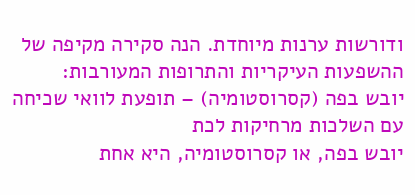ודורשות ערנות מיוחדת. הנה סקירה מקיפה של ההשפעות העיקריות והתרופות המעורבות:
יובש בפה (קסרוסטומיה) – תופעת לוואי שכיחה עם השלכות מרחיקות לכת
יובש בפה, או קסרוסטומיה, היא אחת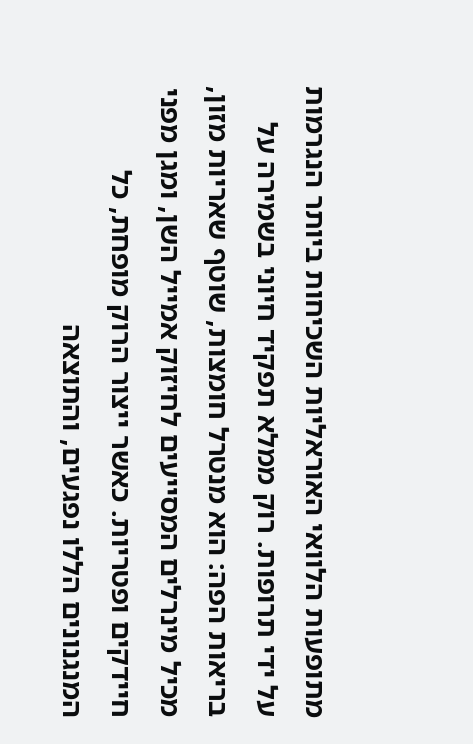מתופעות הלוואי האוראליות השכיחות ביותר הנגרמות על ידי תרופות. רוק ממלא תפקיד חיוני בשמירה על בריאות הפה: הוא מנטרל חומצות, שוטף שאריות מזון, מכיל מינרלים המסייעים לחיזוק אמייל השן, ומגן מפני חיידקים ופטריות. כאשר ייצור הרוק מופחת, כל המנגנונים הללו נפגעים, והתוצאה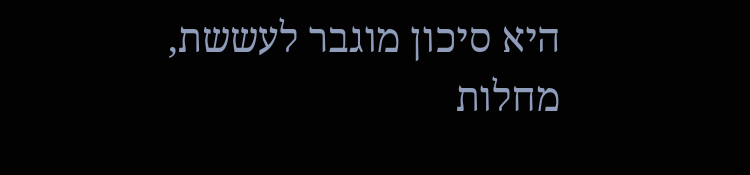היא סיכון מוגבר לעששת, מחלות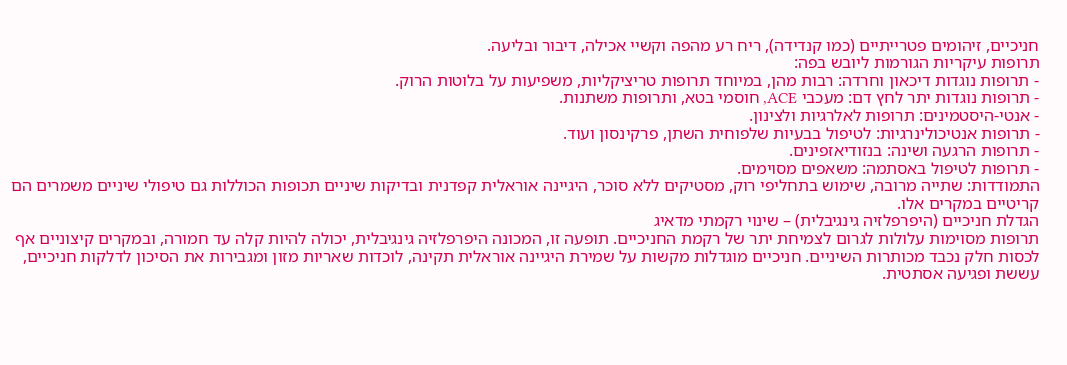חניכיים, זיהומים פטרייתיים (כמו קנדידה), ריח רע מהפה וקשיי אכילה, דיבור ובליעה.
תרופות עיקריות הגורמות ליובש בפה:
- תרופות נוגדות דיכאון וחרדה: רבות מהן, במיוחד תרופות טריציקליות, משפיעות על בלוטות הרוק.
- תרופות נוגדות יתר לחץ דם: מעכבי ACE, חוסמי בטא, ותרופות משתנות.
- אנטי-היסטמינים: תרופות לאלרגיות ולצינון.
- תרופות אנטיכולינרגיות: לטיפול בבעיות שלפוחית השתן, פרקינסון ועוד.
- תרופות הרגעה ושינה: בנזודיאזפינים.
- תרופות לטיפול באסתמה: משאפים מסוימים.
התמודדות: שתייה מרובה, שימוש בתחליפי רוק, מסטיקים ללא סוכר, היגיינה אוראלית קפדנית ובדיקות שיניים תכופות הכוללות גם טיפולי שיניים משמרים הם קריטיים במקרים אלו.
הגדלת חניכיים (היפרפלזיה גינגיבלית) – שינוי רקמתי מדאיג
תרופות מסוימות עלולות לגרום לצמיחת יתר של רקמת החניכיים. תופעה זו, המכונה היפרפלזיה גינגיבלית, יכולה להיות קלה עד חמורה, ובמקרים קיצוניים אף לכסות חלק נכבד מכותרות השיניים. חניכיים מוגדלות מקשות על שמירת היגיינה אוראלית תקינה, לוכדות שאריות מזון ומגבירות את הסיכון לדלקות חניכיים, עששת ופגיעה אסתטית.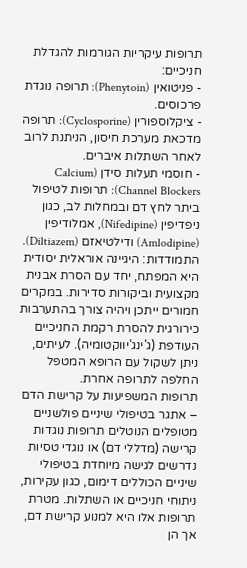תרופות עיקריות הגורמות להגדלת חניכיים:
- פניטואין (Phenytoin): תרופה נוגדת פרכוסים.
- ציקלוספורין (Cyclosporine): תרופה מדכאת מערכת חיסון, הניתנת לרוב לאחר השתלות איברים.
- חוסמי תעלות סידן (Calcium Channel Blockers): תרופות לטיפול ביתר לחץ דם ובמחלות לב, כגון ניפדיפין (Nifedipine), אמלודיפין (Amlodipine) ודילטיאזם (Diltiazem).
התמודדות: היגיינה אוראלית יסודית היא המפתח, יחד עם הסרת אבנית מקצועית וביקורות סדירות. במקרים חמורים ייתכן ויהיה צורך בהתערבות כירורגית להסרת רקמת החניכיים העודפת (ג'ינג'יווקטומיה). לעיתים, ניתן לשקול עם הרופא המטפל החלפה לתרופה אחרת.
תרופות המשפיעות על קרישת הדם – אתגר בטיפולי שיניים פולשניים
מטופלים הנוטלים תרופות נוגדות קרישה (מדללי דם) או נוגדי טסיות נדרשים לגישה מיוחדת בטיפולי שיניים הכוללים דימום, כגון עקירות, ניתוחי חניכיים או השתלות. מטרת תרופות אלו היא למנוע קרישת דם, אך הן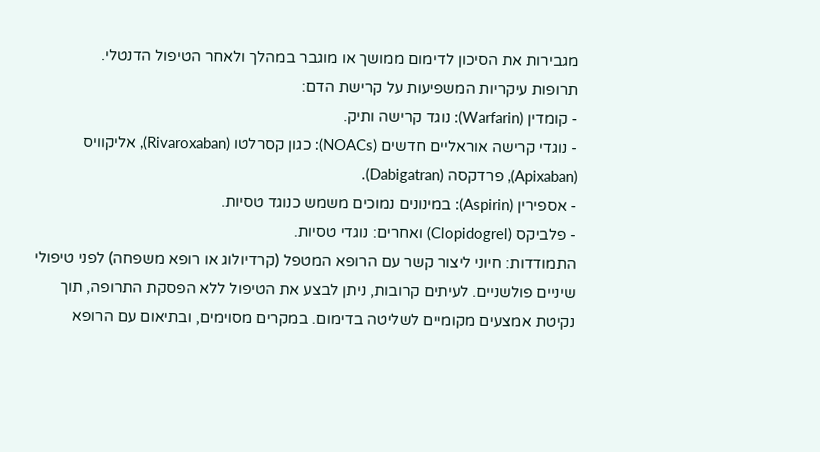מגבירות את הסיכון לדימום ממושך או מוגבר במהלך ולאחר הטיפול הדנטלי.
תרופות עיקריות המשפיעות על קרישת הדם:
- קומדין (Warfarin): נוגד קרישה ותיק.
- נוגדי קרישה אוראליים חדשים (NOACs): כגון קסרלטו (Rivaroxaban), אליקוויס (Apixaban), פרדקסה (Dabigatran).
- אספירין (Aspirin): במינונים נמוכים משמש כנוגד טסיות.
- פלביקס (Clopidogrel) ואחרים: נוגדי טסיות.
התמודדות: חיוני ליצור קשר עם הרופא המטפל (קרדיולוג או רופא משפחה) לפני טיפולי שיניים פולשניים. לעיתים קרובות, ניתן לבצע את הטיפול ללא הפסקת התרופה, תוך נקיטת אמצעים מקומיים לשליטה בדימום. במקרים מסוימים, ובתיאום עם הרופא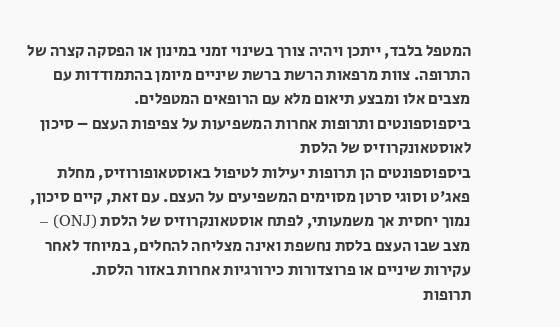המטפל בלבד, ייתכן ויהיה צורך בשינוי זמני במינון או הפסקה קצרה של התרופה. צוות מרפאות הרשת ברשת שיניים מיומן בהתמודדות עם מצבים אלו ומבצע תיאום מלא עם הרופאים המטפלים.
ביספוספונטים ותרופות אחרות המשפיעות על צפיפות העצם – סיכון לאוסטאונקרוזיס של הלסת
ביספוספונטים הן תרופות יעילות לטיפול באוסטאופורוזיס, מחלת פאג'ט וסוגי סרטן מסוימים המשפיעים על העצם. עם זאת, קיים סיכון, נמוך יחסית אך משמעותי, לפתח אוסטאונקרוזיס של הלסת (ONJ) – מצב שבו העצם בלסת נחשפת ואינה מצליחה להחלים, במיוחד לאחר עקירות שיניים או פרוצדורות כירורגיות אחרות באזור הלסת.
תרופות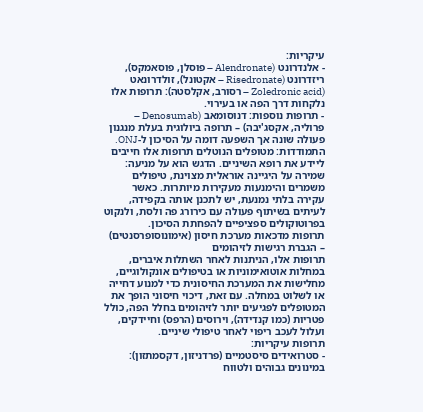עיקריות:
- אלנדרונט (Alendronate – פוסלן, פוסאמקס), ריזדרונט (Risedronate – אקטונל), זולדרונאט (Zoledronic acid – רסורב, אקלסטה): תרופות אלו נלקחות דרך הפה או בעירוי.
- תרופות נוספות: דנוסומאב (Denosumab – פרוליה, אקסג'יבה) – תרופה ביולוגית בעלת מנגנון פעולה שונה אך השפעה דומה על הסיכון ל-ONJ.
התמודדות: מטופלים הנוטלים תרופות אלו חייבים ליידע את רופא השיניים. הדגש הוא על מניעה: שמירה על היגיינה אוראלית מצוינת, טיפולים משמרים והימנעות מעקירות מיותרות. כאשר עקירה בלתי נמנעת, יש לתכנן אותה בקפידה, לעיתים בשיתוף פעולה עם כירורג פה ולסת, ולנקוט בפרוטוקולים ספציפיים להפחתת הסיכון.
תרופות מדכאות מערכת חיסון (אימונוסופרסנטים) – הגברת רגישות לזיהומים
תרופות אלו, הניתנות לאחר השתלות איברים, במחלות אוטואימוניות או בטיפולים אונקולוגיים, מחלישות את המערכת החיסונית כדי למנוע דחייה או לשלוט במחלה. עם זאת, דיכוי חיסוני הופך את המטופלים לפגיעים יותר לזיהומים בחלל הפה, כולל פטריות (כמו קנדידה), וירוסים (הרפס) וחיידקים, ועלול לעכב ריפוי לאחר טיפולי שיניים.
תרופות עיקריות:
- סטרואידים סיסטמיים (פרדניזון, דקסמתזון): במינונים גבוהים ולטווח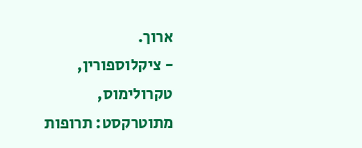ארוך.
- ציקלוספורין, טקרולימוס, מתוטרקסט: תרופות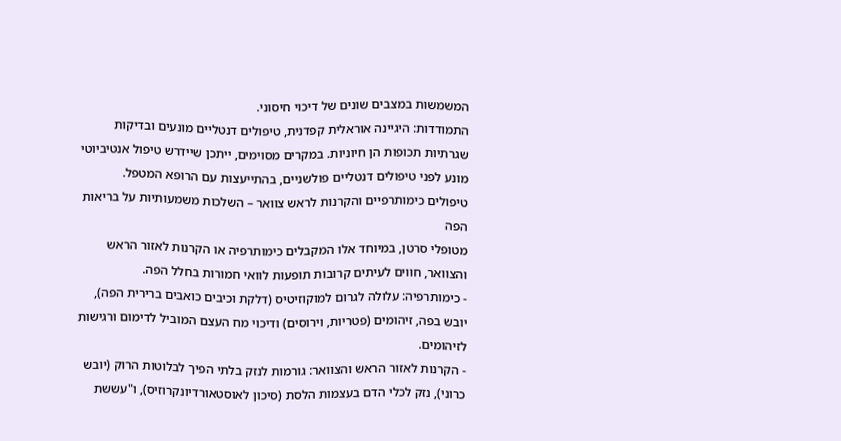המשמשות במצבים שונים של דיכוי חיסוני.
התמודדות: היגיינה אוראלית קפדנית, טיפולים דנטליים מונעים ובדיקות שגרתיות תכופות הן חיוניות. במקרים מסוימים, ייתכן שיידרש טיפול אנטיביוטי מונע לפני טיפולים דנטליים פולשניים, בהתייעצות עם הרופא המטפל.
טיפולים כימותרפיים והקרנות לראש צוואר – השלכות משמעותיות על בריאות הפה
מטופלי סרטן, במיוחד אלו המקבלים כימותרפיה או הקרנות לאזור הראש והצוואר, חווים לעיתים קרובות תופעות לוואי חמורות בחלל הפה.
- כימותרפיה: עלולה לגרום למוקוזיטיס (דלקת וכיבים כואבים ברירית הפה), יובש בפה, זיהומים (פטריות, וירוסים) ודיכוי מח העצם המוביל לדימום ורגישות לזיהומים.
- הקרנות לאזור הראש והצוואר: גורמות לנזק בלתי הפיך לבלוטות הרוק (יובש כרוני), נזק לכלי הדם בעצמות הלסת (סיכון לאוסטאורדיונקרוזיס), ו"עששת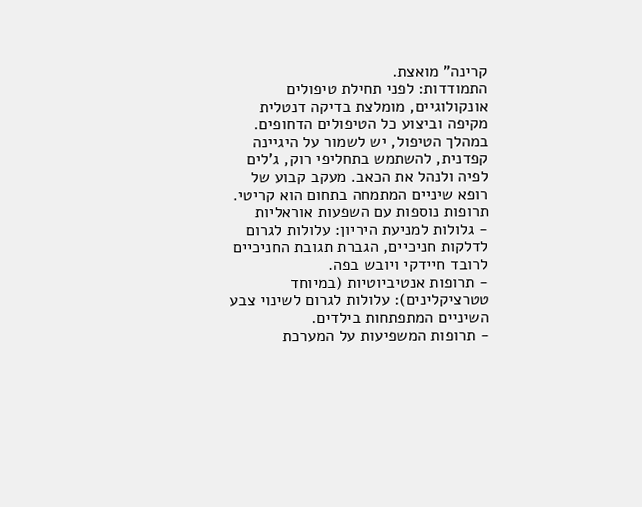קרינה" מואצת.
התמודדות: לפני תחילת טיפולים אונקולוגיים, מומלצת בדיקה דנטלית מקיפה וביצוע כל הטיפולים הדחופים. במהלך הטיפול, יש לשמור על היגיינה קפדנית, להשתמש בתחליפי רוק, ג'לים לפיה ולנהל את הכאב. מעקב קבוע של רופא שיניים המתמחה בתחום הוא קריטי.
תרופות נוספות עם השפעות אוראליות
- גלולות למניעת היריון: עלולות לגרום לדלקות חניכיים, הגברת תגובת החניכיים לרובד חיידקי ויובש בפה.
- תרופות אנטיביוטיות (במיוחד טטרציקלינים): עלולות לגרום לשינוי צבע השיניים המתפתחות בילדים.
- תרופות המשפיעות על המערכת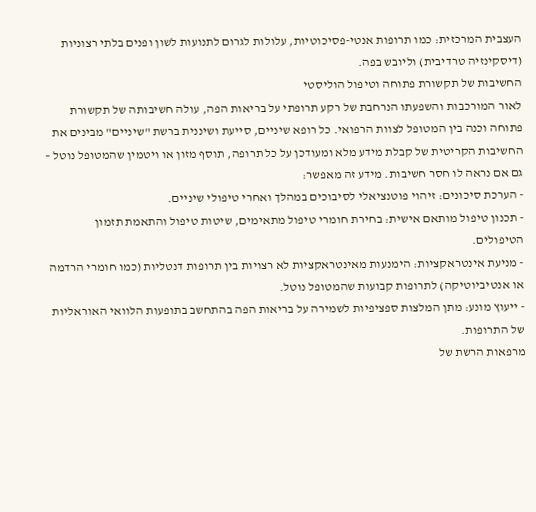העצבית המרכזית: כמו תרופות אנטי-פסיכוטיות, עלולות לגרום לתנועות לשון ופנים בלתי רצוניות (דיסקינזיה טרדיבית) וליובש בפה.
החשיבות של תקשורת פתוחה וטיפול הוליסטי
לאור המורכבות והשפעתו הנרחבת של רקע תרופתי על בריאות הפה, עולה חשיבותה של תקשורת פתוחה וכנה בין המטופל לצוות הרפואי. כל רופא שיניים, סייעת ושיננית ברשת "שיניים" מבינים את החשיבות הקריטית של קבלת מידע מלא ומעודכן על כל תרופה, תוסף מזון או ויטמין שהמטופל נוטל – גם אם נראה לו חסר חשיבות. מידע זה מאפשר:
- הערכת סיכונים: זיהוי פוטנציאלי לסיבוכים במהלך ואחרי טיפולי שיניים.
- תכנון טיפול מותאם אישית: בחירת חומרי טיפול מתאימים, שיטות טיפול והתאמת תזמון הטיפולים.
- מניעת אינטראקציות: הימנעות מאינטראקציות לא רצויות בין תרופות דנטליות (כמו חומרי הרדמה או אנטיביוטיקה) לתרופות קבועות שהמטופל נוטל.
- ייעוץ מונע: מתן המלצות ספציפיות לשמירה על בריאות הפה בהתחשב בתופעות הלוואי האוראליות של התרופות.
מרפאות הרשת של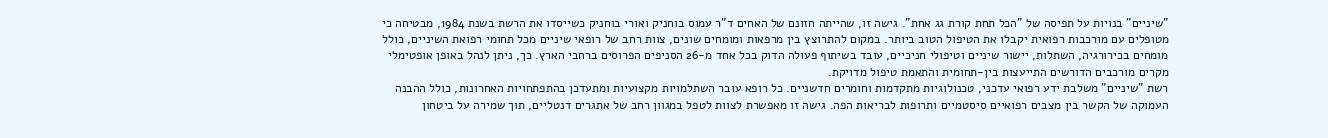"שיניים" בנויות על תפיסה של "הכל תחת קורת גג אחת". גישה זו, שהייתה חזונם של האחים ד"ר עמוס בוחניק ואורי בוחניק כשייסדו את הרשת בשנת 1984, מבטיחה כי מטופלים עם מורכבות רפואית יקבלו את הטיפול הטוב ביותר. במקום להתרוצץ בין מרפאות ומומחים שונים, צוות רחב של רופאי שיניים מכל תחומי רפואת השיניים, כולל מומחים בכירורגיה, השתלות, יישור שיניים וטיפולי חניכיים, עובד בשיתוף פעולה הדוק בכל אחד מ-26 הסניפים הפרוסים ברחבי הארץ. כך, ניתן לנהל באופן אופטימלי מקרים מורכבים הדורשים התייעצות בין-תחומית והתאמת טיפול מדויקת.
רשת "שיניים" משלבת ידע רפואי עדכני, טכנולוגיות מתקדמות וחומרים חדשניים. כל רופא עובר השתלמויות מקצועיות ומתעדכן בהתפתחויות האחרונות, כולל ההבנה העמוקה של הקשר בין מצבים רפואיים סיסטמיים ותרופות לבריאות הפה. גישה זו מאפשרת לצוות לטפל במגוון רחב של אתגרים דנטליים, תוך שמירה על ביטחון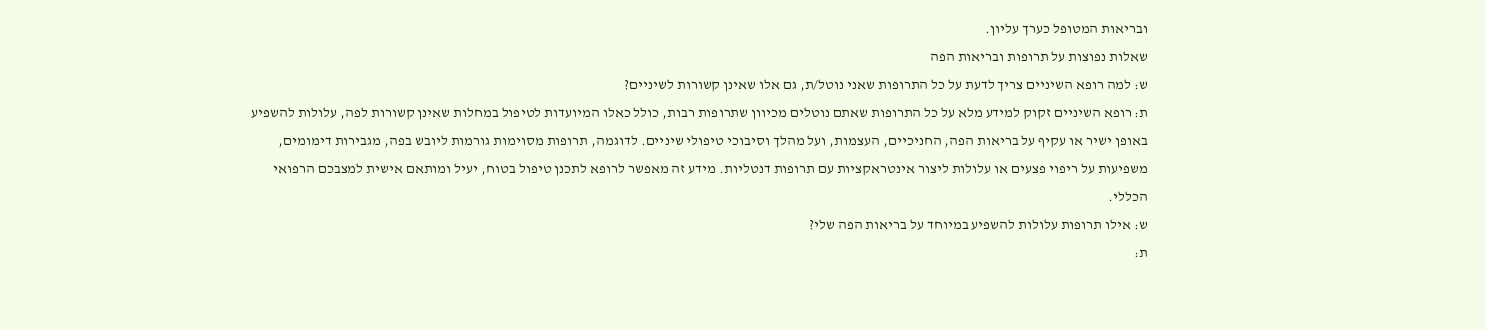ובריאות המטופל כערך עליון.
שאלות נפוצות על תרופות ובריאות הפה
ש: למה רופא השיניים צריך לדעת על כל התרופות שאני נוטל/ת, גם אלו שאינן קשורות לשיניים?
ת: רופא השיניים זקוק למידע מלא על כל התרופות שאתם נוטלים מכיוון שתרופות רבות, כולל כאלו המיועדות לטיפול במחלות שאינן קשורות לפה, עלולות להשפיע באופן ישיר או עקיף על בריאות הפה, החניכיים, העצמות, ועל מהלך וסיבוכי טיפולי שיניים. לדוגמה, תרופות מסוימות גורמות ליובש בפה, מגבירות דימומים, משפיעות על ריפוי פצעים או עלולות ליצור אינטראקציות עם תרופות דנטליות. מידע זה מאפשר לרופא לתכנן טיפול בטוח, יעיל ומותאם אישית למצבכם הרפואי הכללי.
ש: אילו תרופות עלולות להשפיע במיוחד על בריאות הפה שלי?
ת: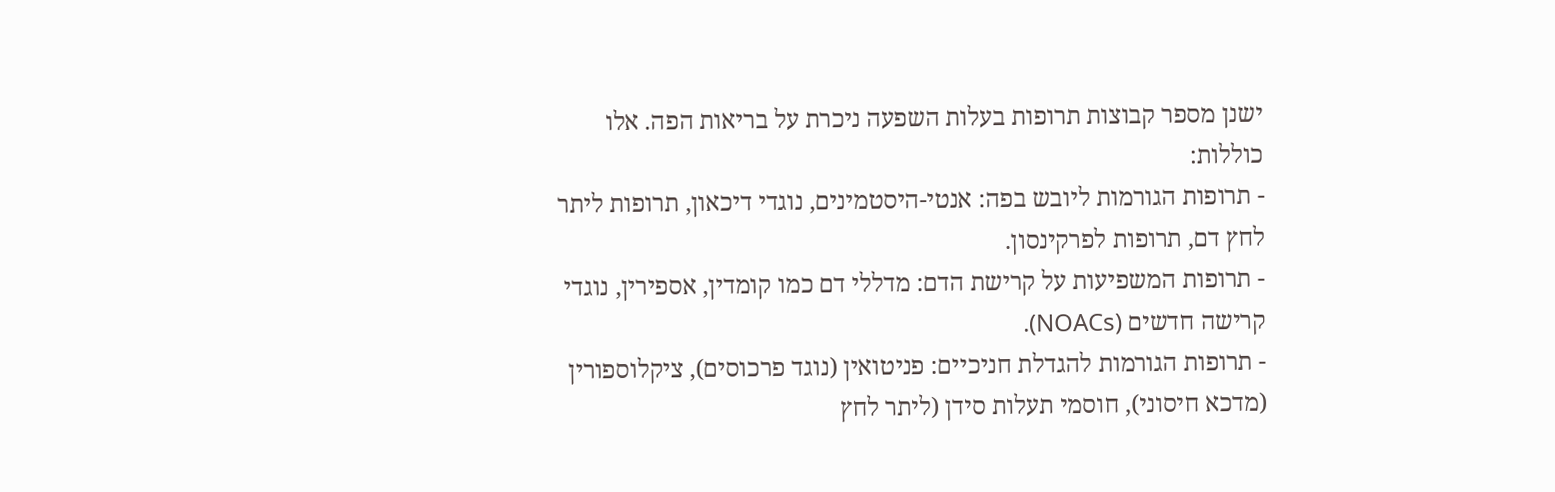ישנן מספר קבוצות תרופות בעלות השפעה ניכרת על בריאות הפה. אלו כוללות:
- תרופות הגורמות ליובש בפה: אנטי-היסטמינים, נוגדי דיכאון, תרופות ליתר לחץ דם, תרופות לפרקינסון.
- תרופות המשפיעות על קרישת הדם: מדללי דם כמו קומדין, אספירין, נוגדי קרישה חדשים (NOACs).
- תרופות הגורמות להגדלת חניכיים: פניטואין (נוגד פרכוסים), ציקלוספורין (מדכא חיסוני), חוסמי תעלות סידן (ליתר לחץ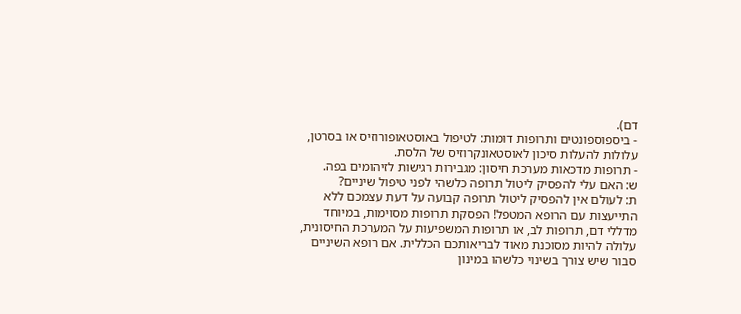דם).
- ביספוספונטים ותרופות דומות: לטיפול באוסטאופורוזיס או בסרטן, עלולות להעלות סיכון לאוסטאונקרוזיס של הלסת.
- תרופות מדכאות מערכת חיסון: מגבירות רגישות לזיהומים בפה.
ש: האם עלי להפסיק ליטול תרופה כלשהי לפני טיפול שיניים?
ת: לעולם אין להפסיק ליטול תרופה קבועה על דעת עצמכם ללא התייעצות עם הרופא המטפל! הפסקת תרופות מסוימות, במיוחד מדללי דם, תרופות לב, או תרופות המשפיעות על המערכת החיסונית, עלולה להיות מסוכנת מאוד לבריאותכם הכללית. אם רופא השיניים סבור שיש צורך בשינוי כלשהו במינון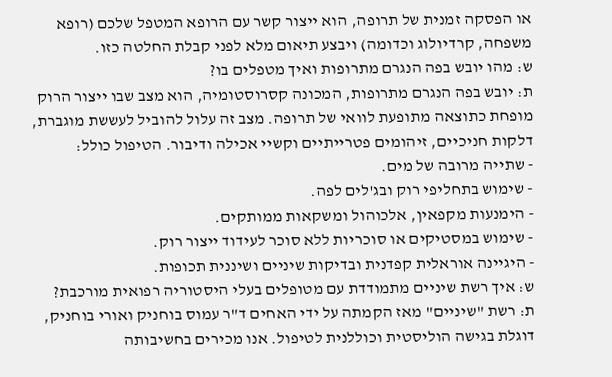או הפסקה זמנית של תרופה, הוא ייצור קשר עם הרופא המטפל שלכם (רופא משפחה, קרדיולוג וכדומה) ויבצע תיאום מלא לפני קבלת החלטה כזו.
ש: מהו יובש בפה הנגרם מתרופות ואיך מטפלים בו?
ת: יובש בפה הנגרם מתרופות, המכונה קסרוסטומיה, הוא מצב שבו ייצור הרוק מופחת כתוצאה מתופעת לוואי של תרופה. מצב זה עלול להוביל לעששת מוגברת, דלקות חניכיים, זיהומים פטרייתיים וקשיי אכילה ודיבור. הטיפול כולל:
- שתייה מרובה של מים.
- שימוש בתחליפי רוק ובג'לים לפה.
- הימנעות מקפאין, אלכוהול ומשקאות ממותקים.
- שימוש במסטיקים או סוכריות ללא סוכר לעידוד ייצור רוק.
- היגיינה אוראלית קפדנית ובדיקות שיניים ושיננית תכופות.
ש: איך רשת שיניים מתמודדת עם מטופלים בעלי היסטוריה רפואית מורכבת?
ת: רשת "שיניים" מאז הקמתה על ידי האחים ד"ר עמוס בוחניק ואורי בוחניק, דוגלת בגישה הוליסטית וכוללנית לטיפול. אנו מכירים בחשיבותה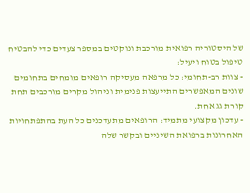של היסטוריה רפואית מורכבת ונוקטים במספר צעדים כדי להבטיח טיפול בטוח ויעיל:
- צוות רב-תחומי: כל מרפאה מעסיקה רופאים מומחים בתחומים שונים המאפשרים התייעצות פנימית וניהול מקרים מורכבים תחת קורת גג אחת.
- עדכון מקצועי מתמיד: הרופאים מתעדכנים כל העת בהתפתחויות האחרונות ברפואת השיניים ובקשר שלה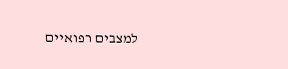למצבים רפואיים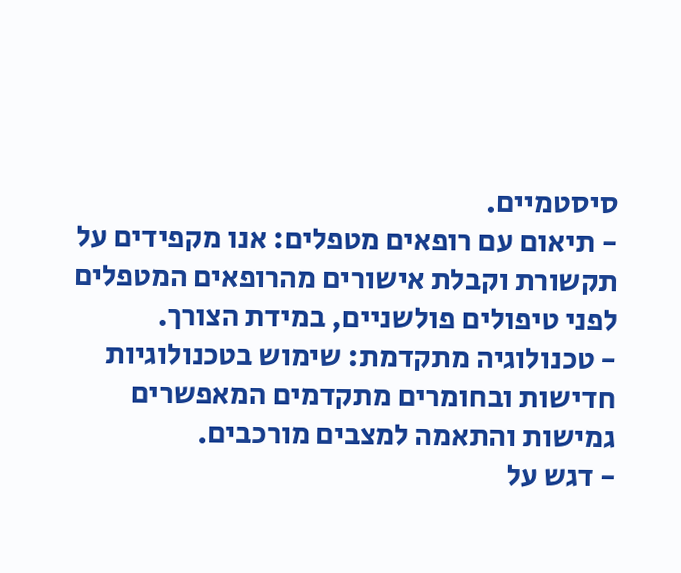סיסטמיים.
- תיאום עם רופאים מטפלים: אנו מקפידים על תקשורת וקבלת אישורים מהרופאים המטפלים לפני טיפולים פולשניים, במידת הצורך.
- טכנולוגיה מתקדמת: שימוש בטכנולוגיות חדישות ובחומרים מתקדמים המאפשרים גמישות והתאמה למצבים מורכבים.
- דגש על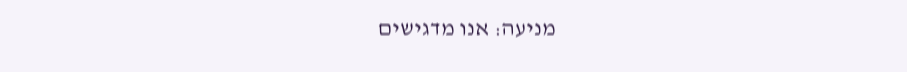מניעה: אנו מדגישים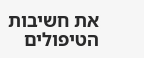את חשיבות הטיפולים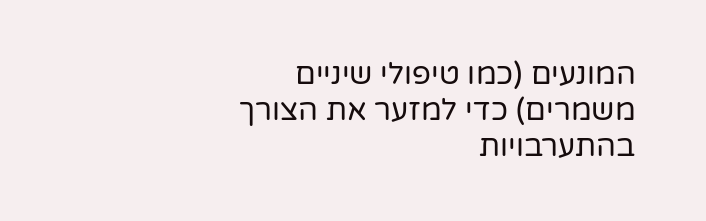המונעים (כמו טיפולי שיניים משמרים) כדי למזער את הצורך בהתערבויות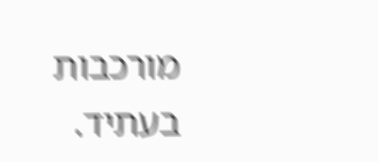מורכבות בעתיד.